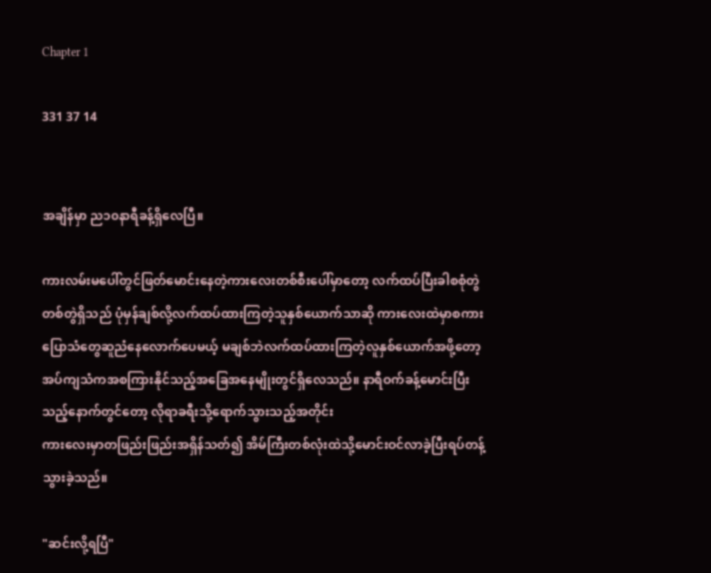Chapter 1

331 37 14


အချိန်မှာ ည၁၀နာရီခန့်ရှိလေပြီ။

ကားလမ်းမပေါ်တွင်ဖြတ်မောင်းနေတဲ့ကားလေးတစ်စီးပေါ်မှာတော့ လက်ထပ်ပြီးခါစစုံတွဲတစ်တွဲရှိသည် ပုံမှန်ချစ်လို့လက်ထပ်ထားကြတဲ့သူနှစ်ယောက်သာဆို ကားလေးထဲမှာစကားပြောသံတွေဆူညံနေလောက်ပေမယ့် မချစ်ဘဲလက်ထပ်ထားကြတဲ့လူနှစ်ယောက်အဖို့တော့ အပ်ကျသံကအစကြားနိုင်သည့်အခြေအနေမျိုးတွင်ရှိလေသည်။ နာရီဝက်ခန့်မောင်းပြီးသည့်နောက်တွင်တော့ လိုရာခရီးသို့ရောက်သွားသည့်အတိုင်း
ကားလေးမှာတဖြည်းဖြည်းအရှိန်သတ်၍ အိမ်ကြီးတစ်လုံးထဲသို့မောင်းဝင်လာခဲ့ပြီးရပ်တန့်သွားခဲ့သည်။

"ဆင်းလို့ရပြီ"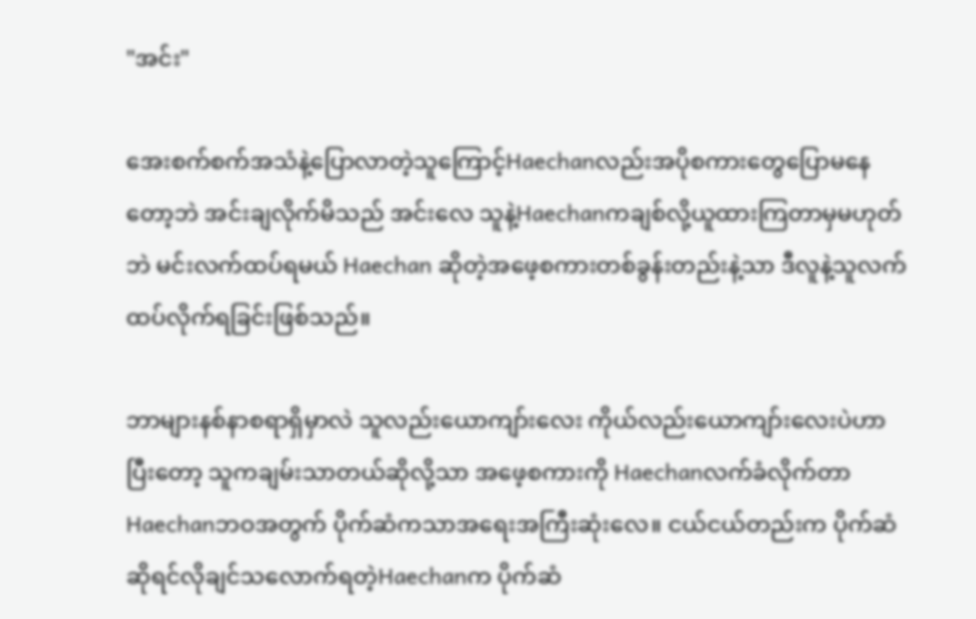"အင်း"

အေးစက်စက်အသံနဲ့ပြောလာတဲ့သူကြောင့်Haechanလည်းအပိုစကားတွေပြောမနေတော့ဘဲ အင်းချလိုက်မိသည် အင်းလေ သူနဲ့Haechanကချစ်လို့ယူထားကြတာမှမဟုတ်ဘဲ မင်းလက်ထပ်ရမယ် Haechan ဆိုတဲ့အဖေ့စကားတစ်ခွန်းတည်းနဲ့သာ ဒီလူနဲ့သူလက်ထပ်လိုက်ရခြင်းဖြစ်သည်။

ဘာများနစ်နာစရာရှိမှာလဲ သူလည်းယောကျာ်းလေး ကိုယ်လည်းယောကျာ်းလေးပဲဟာ ပြီးတော့ သူကချမ်းသာတယ်ဆိုလို့သာ အဖေ့စကားကို Haechanလက်ခံလိုက်တာHaechanဘဝအတွက် ပိုက်ဆံကသာအရေးအကြီးဆုံးလေ။ ငယ်ငယ်တည်းက ပိုက်ဆံဆိုရင်လိုချင်သလောက်ရတဲ့Haechanက ပိုက်ဆံ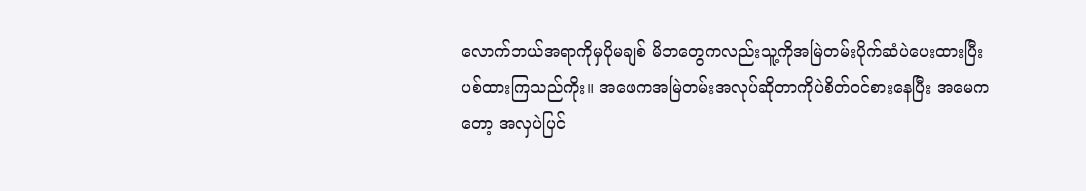လောက်ဘယ်အရာကိုမှပိုမချစ် မိဘတွေကလည်းသူ့ကိုအမြဲတမ်းပိုက်ဆံပဲပေးထားပြီးပစ်ထားကြသည်ကိုး။ အဖေကအမြဲတမ်းအလုပ်ဆိုတာကိုပဲစိတ်ဝင်စားနေပြီး အမေကတော့ အလှပဲပြင်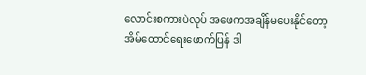လောင်းစကားပဲလုပ် အဖေကအချိန်မပေးနိုင်တော့ အိမ်ထောင်ရေးဖောက်ပြန် ဒါ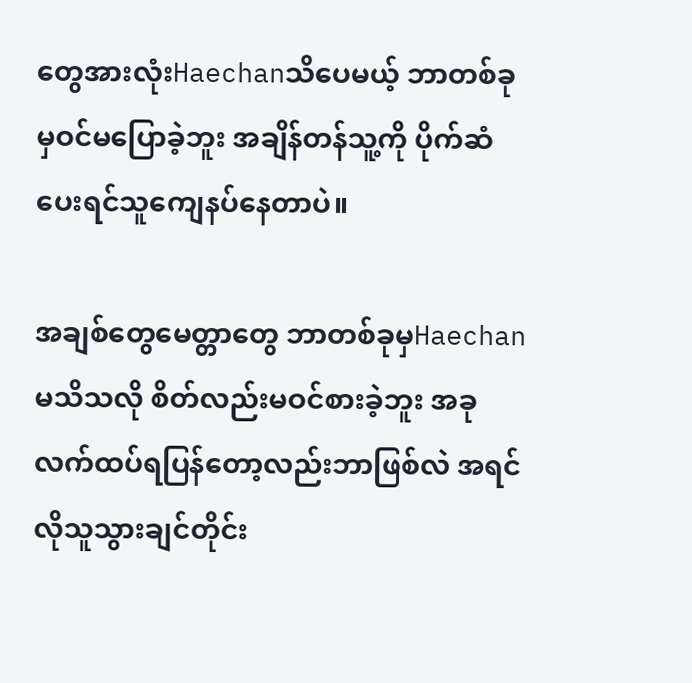တွေအားလုံးHaechanသိပေမယ့် ဘာတစ်ခုမှဝင်မပြောခဲ့ဘူး အချိန်တန်သူ့ကို ပိုက်ဆံပေးရင်သူကျေနပ်နေတာပဲ။

အချစ်တွေမေတ္တာတွေ ဘာတစ်ခုမှHaechanမသိသလို စိတ်လည်းမဝင်စားခဲ့ဘူး အခုလက်ထပ်ရပြန်တော့လည်းဘာဖြစ်လဲ အရင်လိုသူသွားချင်တိုင်း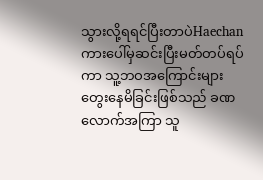သွားလို့ရရင်ပြီးတာပဲHaechanကားပေါ်မှဆင်းပြီးမတ်တပ်ရပ်ကာ သူ့ဘဝအကြောင်းများတွေးနေမိခြင်းဖြစ်သည် ခဏလောက်အကြာ သူ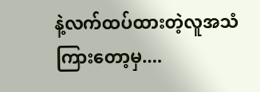နဲ့လက်ထပ်ထားတဲ့လူအသံကြားတော့မှ....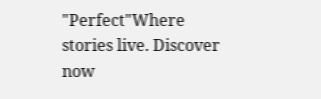"Perfect"Where stories live. Discover now